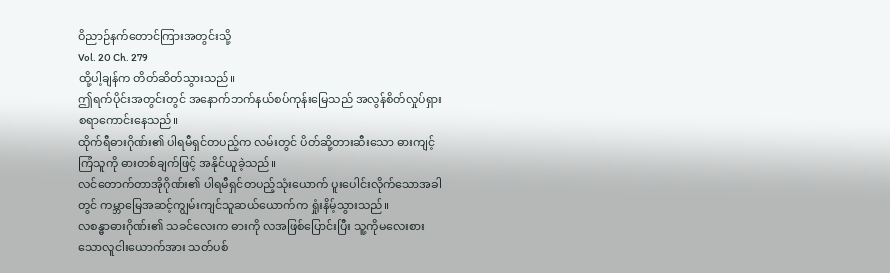ဝိညာဉ်နက်တောင်ကြားအတွင်းသို့
Vol. 20 Ch. 279
ထို့ပါ့ချန်က တိတ်ဆိတ်သွားသည်။
ဤရက်ပိုင်းအတွင်းတွင် အနောက်ဘက်နယ်စပ်ကုန်းမြေသည် အလွန်စိတ်လှုပ်ရှားစရာကောင်းနေသည်။
ထိုက်ရီဓားဂိုဏ်း၏ ပါရမီရှင်တပည့်က လမ်းတွင် ပိတ်ဆို့တားဆီးသော ဓားကျင့်ကြံသူကို ဓားတစ်ချက်ဖြင့် အနိုင်ယူခဲ့သည်။
လင်တောက်တာအိုဂိုဏ်း၏ ပါရမီရှင်တပည့်သုံးယောက် ပူးပေါင်းလိုက်သောအခါတွင် ကမ္ဘာမြေအဆင့်ကျွမ်းကျင်သူဆယ်ယောက်က ရှုံးနိမ့်သွားသည်။
လစန္ဓာဓားဂိုဏ်း၏ သခင်လေးက ဓားကို လအဖြစ်ပြောင်းပြီး သူ့ကိုမလေးစားသောလူငါးယောက်အား သတ်ပစ်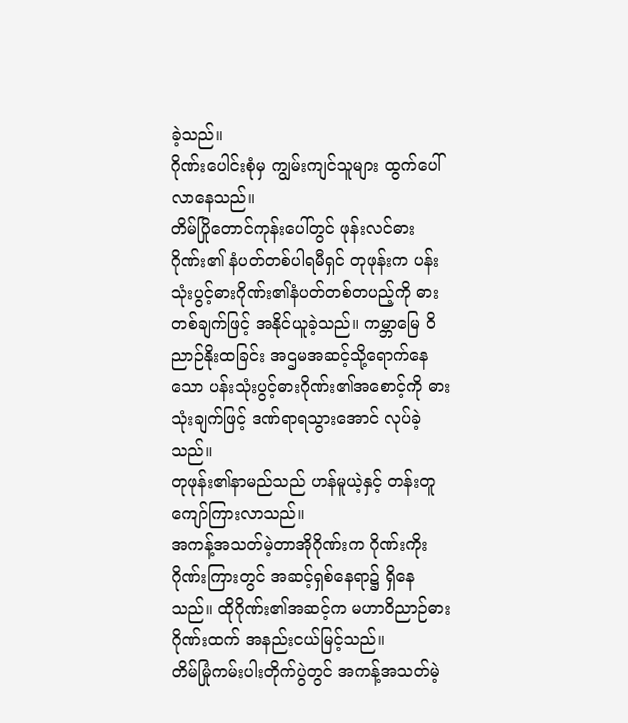ခဲ့သည်။
ဂိုဏ်းပေါင်းစုံမှ ကျွမ်းကျင်သူများ ထွက်ပေါ်လာနေသည်။
တိမ်ပြိုတောင်ကုန်းပေါ်တွင် ဖုန်းလင်ဓားဂိုဏ်း၏ နံပတ်တစ်ပါရမီရှင် တုဖုန်းက ပန်းသုံးပွင့်ဓားဂိုဏ်း၏နံပတ်တစ်တပည့်ကို ဓားတစ်ချက်ဖြင့် အနိုင်ယူခဲ့သည်။ ကမ္ဘာမြေ ဝိညာဉ်နိုးထခြင်း အဌမအဆင့်သို့ရောက်နေသော ပန်းသုံးပွင့်ဓားဂိုဏ်း၏အစောင့်ကို ဓားသုံးချက်ဖြင့် ဒဏ်ရာရသွားအောင် လုပ်ခဲ့သည်။
တုဖုန်း၏နာမည်သည် ဟန်မူယဲ့နှင့် တန်းတူကျော်ကြားလာသည်။
အကန့်အသတ်မဲ့တာအိုဂိုဏ်းက ဂိုဏ်းကိုးဂိုဏ်းကြားတွင် အဆင့်ရှစ်နေရာ၌ ရှိနေသည်။ ထိုဂိုဏ်း၏အဆင့်က မဟာဝိညာဉ်ဓားဂိုဏ်းထက် အနည်းငယ်မြင့်သည်။
တိမ်မြုံကမ်းပါးတိုက်ပွဲတွင် အကန့်အသတ်မဲ့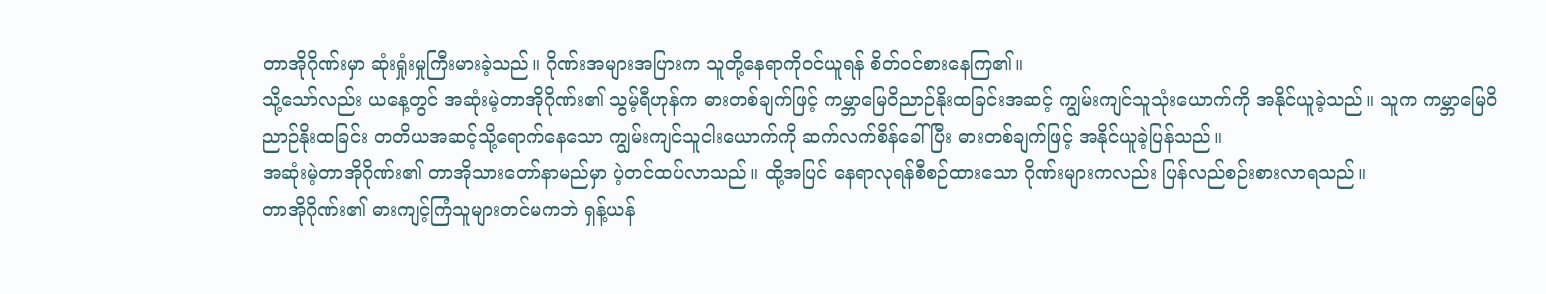တာအိုဂိုဏ်းမှာ ဆုံးရှုံးမှုကြီးမားခဲ့သည်။ ဂိုဏ်းအများအပြားက သူတို့နေရာကိုဝင်ယူရန် စိတ်ဝင်စားနေကြ၏။
သို့သော်လည်း ယနေ့တွင် အဆုံးမဲ့တာအိုဂိုဏ်း၏ သွမ့်ရီဟုန်က ဓားတစ်ချက်ဖြင့် ကမ္ဘာမြေဝိညာဉ်နိုးထခြင်းအဆင့် ကျွမ်းကျင်သူသုံးယောက်ကို အနိုင်ယူခဲ့သည်။ သူက ကမ္ဘာမြေဝိညာဉ်နိုးထခြင်း တတိယအဆင့်သို့ရောက်နေသော ကျွမ်းကျင်သူငါးယောက်ကို ဆက်လက်စိန်ခေါ်ပြီး ဓားတစ်ချက်ဖြင့် အနိုင်ယူခဲ့ပြန်သည်။
အဆုံးမဲ့တာအိုဂိုဏ်း၏ တာအိုသားတော်နာမည်မှာ ပဲ့တင်ထပ်လာသည်။ ထို့အပြင် နေရာလုရန်စီစဉ်ထားသော ဂိုဏ်းများကလည်း ပြန်လည်စဉ်းစားလာရသည်။
တာအိုဂိုဏ်း၏ ဓားကျင့်ကြံသူများတင်မကဘဲ ရှန့်ယန်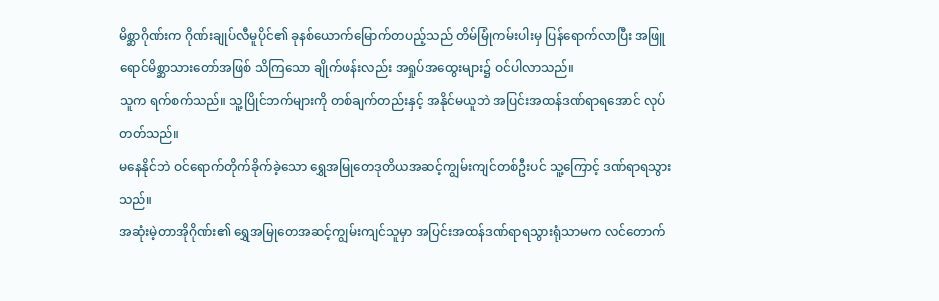မိစ္ဆာဂိုဏ်းက ဂိုဏ်းချုပ်လီမူပိုင်၏ ခုနစ်ယောက်မြောက်တပည့်သည် တိမ်မြုံကမ်းပါးမှ ပြန်ရောက်လာပြီး အဖြူရောင်မိစ္ဆာသားတော်အဖြစ် သိကြသော ချိုက်ဖန်းလည်း အရှုပ်အထွေးများ၌ ဝင်ပါလာသည်။
သူက ရက်စက်သည်။ သူ့ပြိုင်ဘက်များကို တစ်ချက်တည်းနှင့် အနိုင်မယူဘဲ အပြင်းအထန်ဒဏ်ရာရအောင် လုပ်တတ်သည်။
မနေနိုင်ဘဲ ဝင်ရောက်တိုက်ခိုက်ခဲ့သော ရွှေအမြုတေဒုတိယအဆင့်ကျွမ်းကျင်တစ်ဦးပင် သူ့ကြောင့် ဒဏ်ရာရသွားသည်။
အဆုံးမဲ့တာအိုဂိုဏ်း၏ ရွှေအမြုတေအဆင့်ကျွမ်းကျင်သူမှာ အပြင်းအထန်ဒဏ်ရာရသွားရုံသာမက လင်တောက်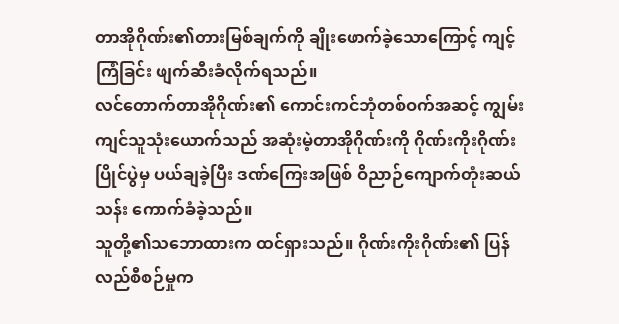တာအိုဂိုဏ်း၏တားမြစ်ချက်ကို ချိုးဖောက်ခဲ့သောကြောင့် ကျင့်ကြံခြင်း ဖျက်ဆီးခံလိုက်ရသည်။
လင်တောက်တာအိုဂိုဏ်း၏ ကောင်းကင်ဘုံတစ်ဝက်အဆင့် ကျွမ်းကျင်သူသုံးယောက်သည် အဆုံးမဲ့တာအိုဂိုဏ်းကို ဂိုဏ်းကိုးဂိုဏ်းပြိုင်ပွဲမှ ပယ်ချခဲ့ပြီး ဒဏ်ကြေးအဖြစ် ဝိညာဉ်ကျောက်တုံးဆယ်သန်း ကောက်ခံခဲ့သည်။
သူတို့၏သဘောထားက ထင်ရှားသည်။ ဂိုဏ်းကိုးဂိုဏ်း၏ ပြန်လည်စီစဉ်မှုက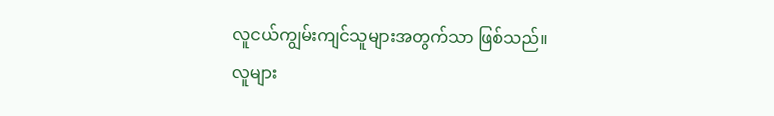လူငယ်ကျွမ်းကျင်သူများအတွက်သာ ဖြစ်သည်။
လူများ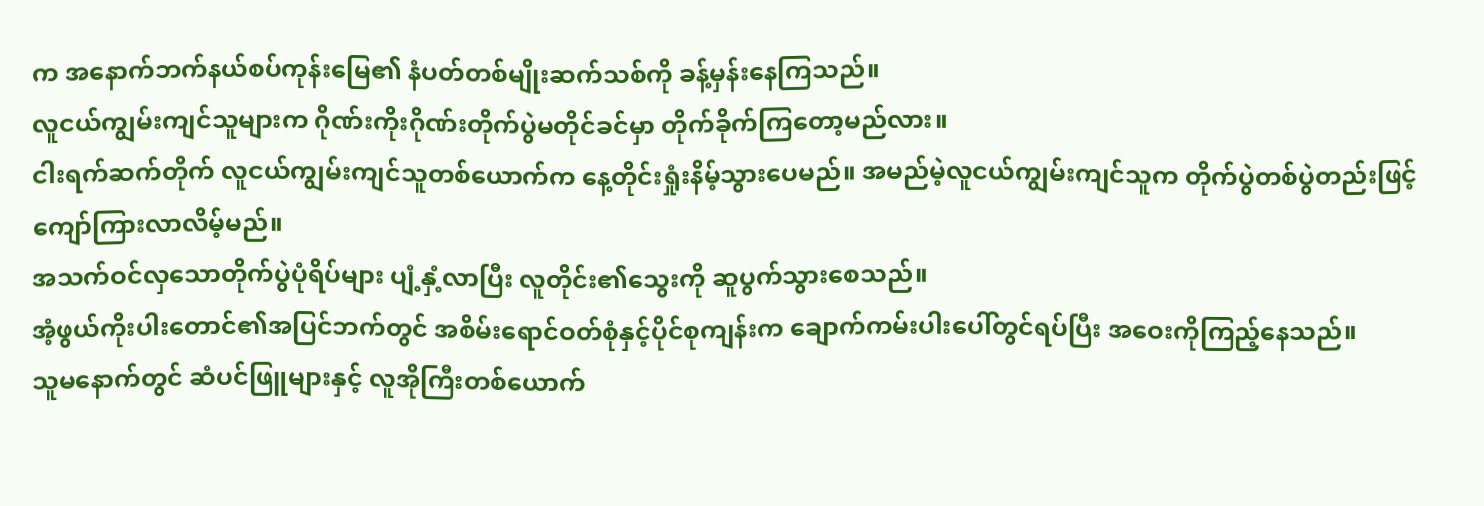က အနောက်ဘက်နယ်စပ်ကုန်းမြေ၏ နံပတ်တစ်မျိုးဆက်သစ်ကို ခန့်မှန်းနေကြသည်။
လူငယ်ကျွမ်းကျင်သူများက ဂိုဏ်းကိုးဂိုဏ်းတိုက်ပွဲမတိုင်ခင်မှာ တိုက်ခိုက်ကြတော့မည်လား။
ငါးရက်ဆက်တိုက် လူငယ်ကျွမ်းကျင်သူတစ်ယောက်က နေ့တိုင်းရှုံးနိမ့်သွားပေမည်။ အမည်မဲ့လူငယ်ကျွမ်းကျင်သူက တိုက်ပွဲတစ်ပွဲတည်းဖြင့် ကျော်ကြားလာလိမ့်မည်။
အသက်ဝင်လှသောတိုက်ပွဲပုံရိပ်များ ပျံ့နှံ့လာပြီး လူတိုင်း၏သွေးကို ဆူပွက်သွားစေသည်။
အံ့ဖွယ်ကိုးပါးတောင်၏အပြင်ဘက်တွင် အစိမ်းရောင်ဝတ်စုံနှင့်ပိုင်စုကျန်းက ချောက်ကမ်းပါးပေါ်တွင်ရပ်ပြီး အဝေးကိုကြည့်နေသည်။
သူမနောက်တွင် ဆံပင်ဖြူများနှင့် လူအိုကြီးတစ်ယောက်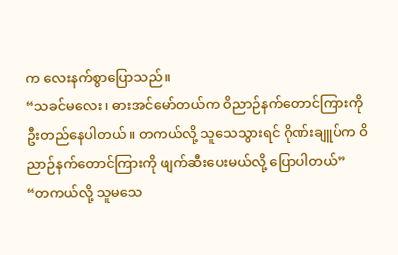က လေးနက်စွာပြောသည်။
“သခင်မလေး၊ ဓားအင်မော်တယ်က ဝိညာဉ်နက်တောင်ကြားကို ဦးတည်နေပါတယ်။ တကယ်လို့ သူသေသွားရင် ဂိုဏ်းချူပ်က ဝိညာဉ်နက်တောင်ကြားကို ဖျက်ဆီးပေးမယ်လို့ ပြောပါတယ်”
“တကယ်လို့ သူမသေ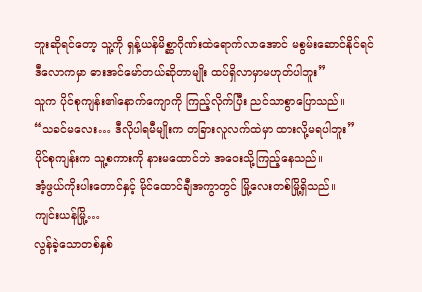ဘူးဆိုရင်တော့ သူ့ကို ရှန့်ယန်မိစ္ဆာဂိုဏ်းထဲရောက်လာအောင် မစွမ်းဆောင်နိုင်ရင် ဒီလောကမှာ ဓားအင်မော်တယ်ဆိုတာမျိုး ထပ်ရှိလာမှာမဟုတ်ပါဘူး”
သူက ပိုင်စုကျန်း၏နောက်ကျောကို ကြည့်လိုက်ပြီး ညင်သာစွာပြောသည်။
“သခင်မလေး… ဒီလိုပါရမီမျိုးက တခြားလူလက်ထဲမှာ ထားလို့မရပါဘူး”
ပိုင်စုကျန်းက သူ့စကားကို နားမထောင်ဘဲ အဝေးသို့ကြည့်နေသည်။
အံ့ဖွယ်ကိုးပါးတောင်နှင့် မိုင်ထောင်ချီအကွာတွင် မြို့လေးတစ်မြို့ရှိသည်။
ကျင်းယန်မြို့…
လွန်ခဲ့သောတစ်နှစ်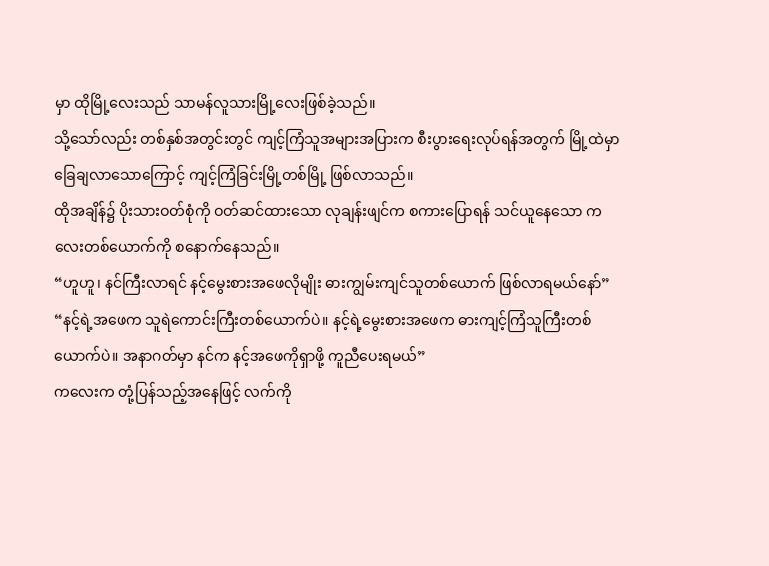မှာ ထိုမြို့လေးသည် သာမန်လူသားမြို့လေးဖြစ်ခဲ့သည်။
သို့သော်လည်း တစ်နှစ်အတွင်းတွင် ကျင့်ကြံသူအများအပြားက စီးပွားရေးလုပ်ရန်အတွက် မြို့ထဲမှာ ခြေချလာသောကြောင့် ကျင့်ကြံခြင်းမြို့တစ်မြို့ ဖြစ်လာသည်။
ထိုအချိန်၌ ပိုးသားဝတ်စုံကို ဝတ်ဆင်ထားသော လုချန်းဖျင်က စကားပြောရန် သင်ယူနေသော ကလေးတစ်ယောက်ကို စနောက်နေသည်။
“ဟူဟူ၊ နင်ကြီးလာရင် နင့်မွေးစားအဖေလိုမျိုး ဓားကျွမ်းကျင်သူတစ်ယောက် ဖြစ်လာရမယ်နော်”
“နင့်ရဲ့အဖေက သူရဲကောင်းကြီးတစ်ယောက်ပဲ။ နင့်ရဲ့မွေးစားအဖေက ဓားကျင့်ကြံသူကြီးတစ်ယောက်ပဲ။ အနာဂတ်မှာ နင်က နင့်အဖေကိုရှာဖို့ ကူညီပေးရမယ်”
ကလေးက တုံ့ပြန်သည့်အနေဖြင့် လက်ကို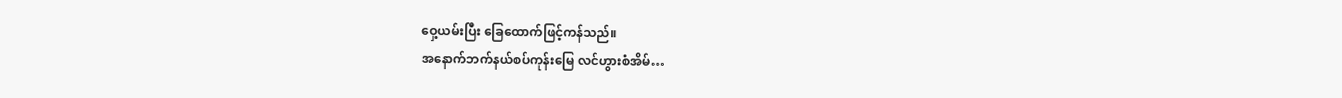ဝှေ့ယမ်းပြီး ခြေထောက်ဖြင့်ကန်သည်။
အနောက်ဘက်နယ်စပ်ကုန်းမြေ လင်ဟွားစံအိမ်…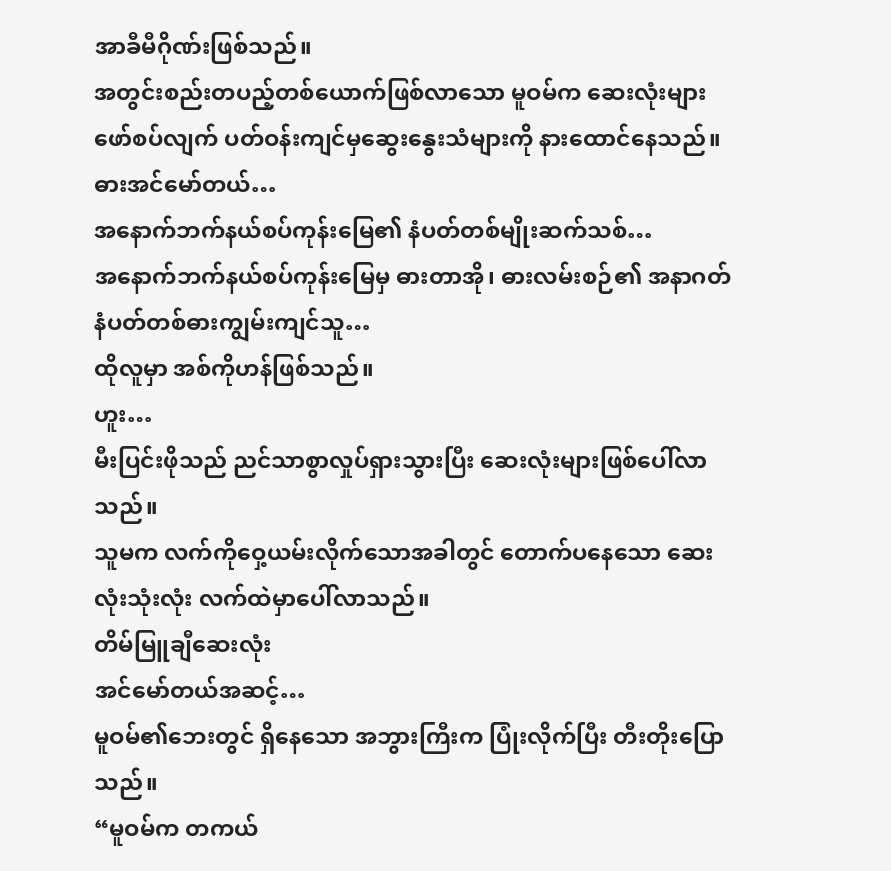အာခီမီဂိုဏ်းဖြစ်သည်။
အတွင်းစည်းတပည့်တစ်ယောက်ဖြစ်လာသော မူဝမ်က ဆေးလုံးများဖော်စပ်လျက် ပတ်ဝန်းကျင်မှဆွေးနွေးသံများကို နားထောင်နေသည်။
ဓားအင်မော်တယ်…
အနောက်ဘက်နယ်စပ်ကုန်းမြေ၏ နံပတ်တစ်မျိုးဆက်သစ်…
အနောက်ဘက်နယ်စပ်ကုန်းမြေမှ ဓားတာအို၊ ဓားလမ်းစဉ်၏ အနာဂတ် နံပတ်တစ်ဓားကျွမ်းကျင်သူ…
ထိုလူမှာ အစ်ကိုဟန်ဖြစ်သည်။
ဟူး…
မီးပြင်းဖိုသည် ညင်သာစွာလှုပ်ရှားသွားပြီး ဆေးလုံးများဖြစ်ပေါ်လာသည်။
သူမက လက်ကိုဝှေ့ယမ်းလိုက်သောအခါတွင် တောက်ပနေသော ဆေးလုံးသုံးလုံး လက်ထဲမှာပေါ်လာသည်။
တိမ်မြူချီဆေးလုံး
အင်မော်တယ်အဆင့်…
မူဝမ်၏ဘေးတွင် ရှိနေသော အဘွားကြီးက ပြုံးလိုက်ပြီး တီးတိုးပြောသည်။
“မူဝမ်က တကယ်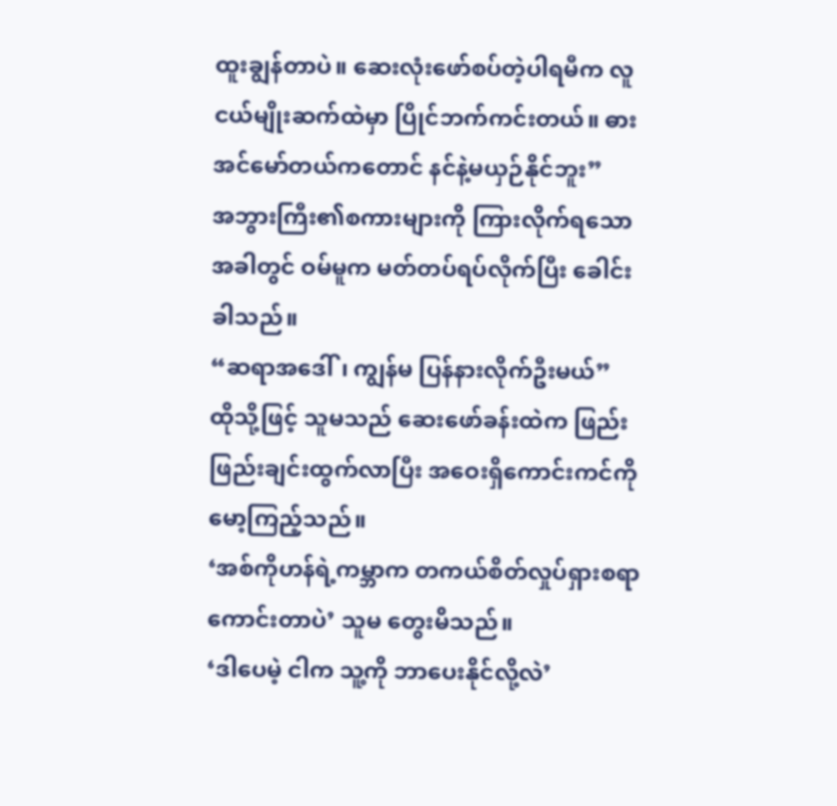ထူးချွန်တာပဲ။ ဆေးလုံးဖော်စပ်တဲ့ပါရမီက လူငယ်မျိုးဆက်ထဲမှာ ပြိုင်ဘက်ကင်းတယ်။ ဓားအင်မော်တယ်ကတောင် နင်နဲ့မယှဉ်နိုင်ဘူး”
အဘွားကြီး၏စကားများကို ကြားလိုက်ရသောအခါတွင် ဝမ်မူက မတ်တပ်ရပ်လိုက်ပြီး ခေါင်းခါသည်။
“ဆရာအဒေါ်၊ ကျွန်မ ပြန်နားလိုက်ဦးမယ်”
ထိုသို့ဖြင့် သူမသည် ဆေးဖော်ခန်းထဲက ဖြည်းဖြည်းချင်းထွက်လာပြီး အဝေးရှိကောင်းကင်ကို မော့ကြည့်သည်။
‘အစ်ကိုဟန်ရဲ့ကမ္ဘာက တကယ်စိတ်လှုပ်ရှားစရာကောင်းတာပဲ’ သူမ တွေးမိသည်။
‘ဒါပေမဲ့ ငါက သူ့ကို ဘာပေးနိုင်လို့လဲ’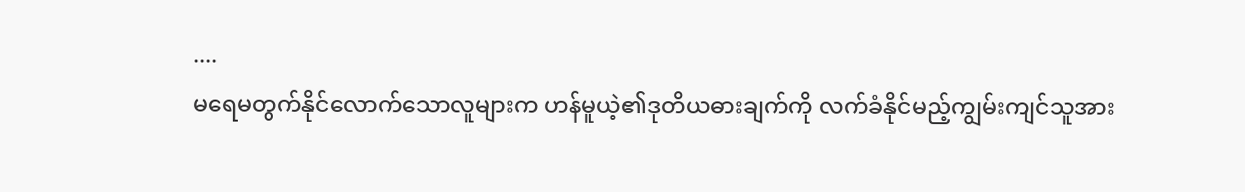....
မရေမတွက်နိုင်လောက်သောလူများက ဟန်မူယဲ့၏ဒုတိယဓားချက်ကို လက်ခံနိုင်မည့်ကျွမ်းကျင်သူအား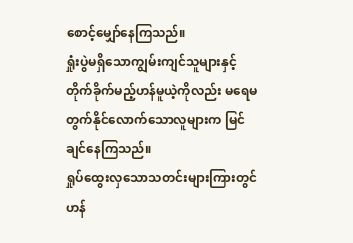စောင့်မျှော်နေကြသည်။
ရှုံးပွဲမရှိသောကျွမ်းကျင်သူများနှင့် တိုက်ခိုက်မည့်ဟန်မူယဲ့ကိုလည်း မရေမတွက်နိုင်လောက်သောလူများက မြင်ချင်နေကြသည်။
ရှုပ်ထွေးလှသောသတင်းများကြားတွင် ဟန်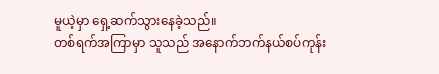မူယဲ့မှာ ရှေ့ဆက်သွားနေခဲ့သည်။
တစ်ရက်အကြာမှာ သူသည် အနောက်ဘက်နယ်စပ်ကုန်း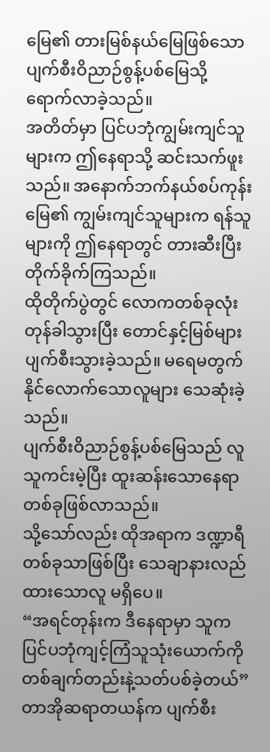မြေ၏ တားမြစ်နယ်မြေဖြစ်သော ပျက်စီးဝိညာဉ်စွန့်ပစ်မြေသို့ ရောက်လာခဲ့သည်။
အတိတ်မှာ ပြင်ပဘုံကျွမ်းကျင်သူများက ဤနေရာသို့ ဆင်းသက်ဖူးသည်။ အနောက်ဘက်နယ်စပ်ကုန်းမြေ၏ ကျွမ်းကျင်သူများက ရန်သူများကို ဤနေရာတွင် တားဆီးပြီး တိုက်ခိုက်ကြသည်။
ထိုတိုက်ပွဲတွင် လောကတစ်ခုလုံးတုန်ခါသွားပြီး တောင်နှင့်မြစ်များ ပျက်စီးသွားခဲ့သည်။ မရေမတွက်နိုင်လောက်သောလူများ သေဆုံးခဲ့သည်။
ပျက်စီးဝိညာဉ်စွန့်ပစ်မြေသည် လူသူကင်းမဲ့ပြီး ထူးဆန်းသောနေရာတစ်ခုဖြစ်လာသည်။
သို့သော်လည်း ထိုအရာက ဒဏ္ဍာရီတစ်ခုသာဖြစ်ပြီး သေချာနားလည်ထားသောလူ မရှိပေ။
“အရင်တုန်းက ဒီနေရာမှာ သူက ပြင်ပဘုံကျင့်ကြံသူသုံးယောက်ကို တစ်ချက်တည်းနဲ့သတ်ပစ်ခဲ့တယ်”
တာအိုဆရာတယန်က ပျက်စီး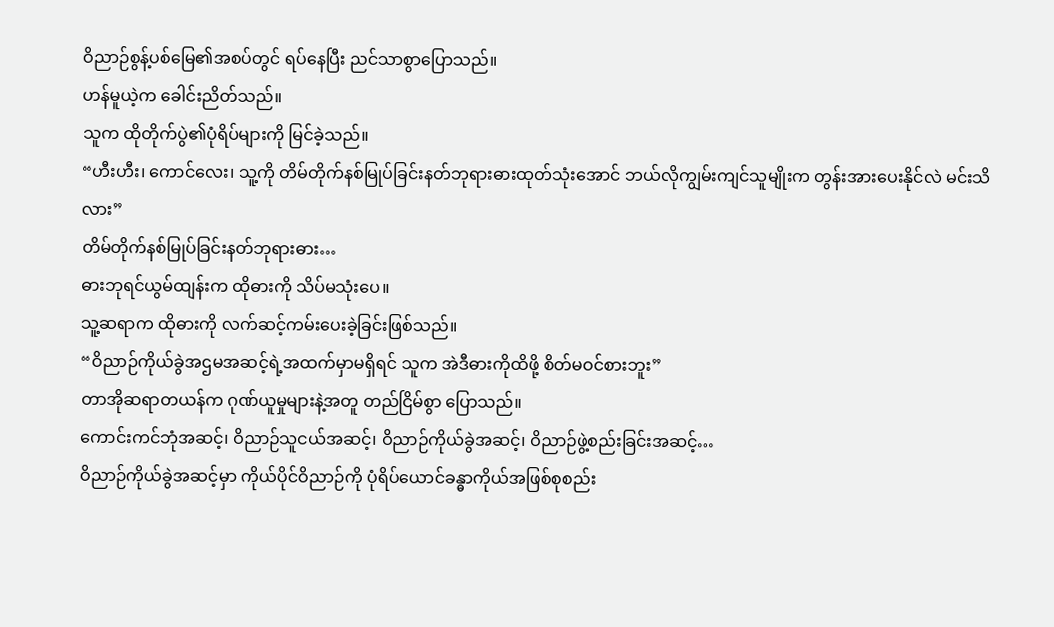ဝိညာဉ်စွန့်ပစ်မြေ၏အစပ်တွင် ရပ်နေပြီး ညင်သာစွာပြောသည်။
ဟန်မူယဲ့က ခေါင်းညိတ်သည်။
သူက ထိုတိုက်ပွဲ၏ပုံရိပ်များကို မြင်ခဲ့သည်။
“ဟီးဟီး၊ ကောင်လေး၊ သူ့ကို တိမ်တိုက်နစ်မြုပ်ခြင်းနတ်ဘုရားဓားထုတ်သုံးအောင် ဘယ်လိုကျွမ်းကျင်သူမျိုးက တွန်းအားပေးနိုင်လဲ မင်းသိလား”
တိမ်တိုက်နစ်မြုပ်ခြင်းနတ်ဘုရားဓား…
ဓားဘုရင်ယွမ်ထျန်းက ထိုဓားကို သိပ်မသုံးပေ။
သူ့ဆရာက ထိုဓားကို လက်ဆင့်ကမ်းပေးခဲ့ခြင်းဖြစ်သည်။
“ဝိညာဉ်ကိုယ်ခွဲအဌမအဆင့်ရဲ့အထက်မှာမရှိရင် သူက အဲဒီဓားကိုထိဖို့ စိတ်မဝင်စားဘူး”
တာအိုဆရာတယန်က ဂုဏ်ယူမှုများနဲ့အတူ တည်ငြိမ်စွာ ပြောသည်။
ကောင်းကင်ဘုံအဆင့်၊ ဝိညာဉ်သူငယ်အဆင့်၊ ဝိညာဉ်ကိုယ်ခွဲအဆင့်၊ ဝိညာဉ်ဖွဲ့စည်းခြင်းအဆင့်…
ဝိညာဉ်ကိုယ်ခွဲအဆင့်မှာ ကိုယ်ပိုင်ဝိညာဉ်ကို ပုံရိပ်ယောင်ခန္ဓာကိုယ်အဖြစ်စုစည်း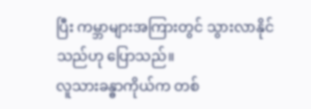ပြီး ကမ္ဘာများအကြားတွင် သွားလာနိုင်သည်ဟု ပြောသည်။
လူသားခန္ဓာကိုယ်က တစ်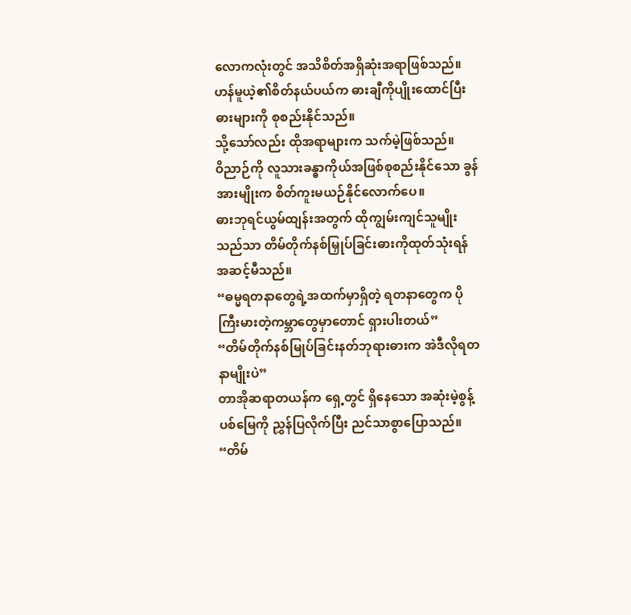လောကလုံးတွင် အသိစိတ်အရှိဆုံးအရာဖြစ်သည်။
ဟန်မူယဲ့၏စိတ်နယ်ပယ်က ဓားချီကိုပျိုးထောင်ပြီး ဓားများကို စုစည်းနိုင်သည်။
သို့သော်လည်း ထိုအရာများက သက်မဲ့ဖြစ်သည်။
ဝိညာဉ်ကို လူသားခန္ဓာကိုယ်အဖြစ်စုစည်းနိုင်သော ခွန်အားမျိုးက စိတ်ကူးမယဉ်နိုင်လောက်ပေ။
ဓားဘုရင်ယွမ်ထျန်းအတွက် ထိုကျွမ်းကျင်သူမျိုးသည်သာ တိမ်တိုက်နစ်မြှုပ်ခြင်းဓားကိုထုတ်သုံးရန် အဆင့်မီသည်။
“ဓမ္မရတနာတွေရဲ့အထက်မှာရှိတဲ့ ရတနာတွေက ပိုကြီးမားတဲ့ကမ္ဘာတွေမှာတောင် ရှားပါးတယ်”
“တိမ်တိုက်နစ်မြုပ်ခြင်းနတ်ဘုရားဓားက အဲဒီလိုရတနာမျိုးပဲ”
တာအိုဆရာတယန်က ရှေ့တွင် ရှိနေသော အဆုံးမဲ့စွန့်ပစ်မြေကို ညွှန်ပြလိုက်ပြီး ညင်သာစွာပြောသည်။
“တိမ်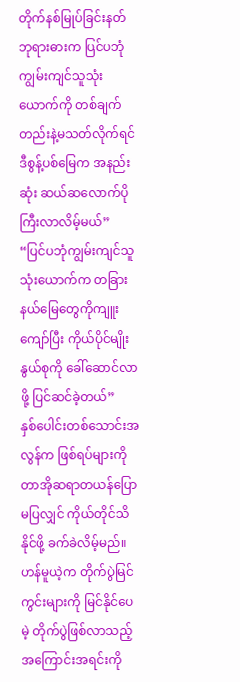တိုက်နစ်မြုပ်ခြင်းနတ်ဘုရားဓားက ပြင်ပဘုံကျွမ်းကျင်သူသုံးယောက်ကို တစ်ချက်တည်းနဲ့မသတ်လိုက်ရင် ဒီစွန့်ပစ်မြေက အနည်းဆုံး ဆယ်ဆလောက်ပိုကြီးလာလိမ့်မယ်”
“ပြင်ပဘုံကျွမ်းကျင်သူသုံးယောက်က တခြားနယ်မြေတွေကိုကျူးကျော်ပြီး ကိုယ်ပိုင်မျိုးနွယ်စုကို ခေါ်ဆောင်လာဖို့ ပြင်ဆင်ခဲ့တယ်”
နှစ်ပေါင်းတစ်သောင်းအလွန်က ဖြစ်ရပ်များကို တာအိုဆရာတယန်ပြောမပြလျှင် ကိုယ်တိုင်သိနိုင်ဖို့ ခက်ခဲလိမ့်မည်။
ဟန်မူယဲ့က တိုက်ပွဲမြင်ကွင်းများကို မြင်နိုင်ပေမဲ့ တိုက်ပွဲဖြစ်လာသည့်အကြောင်းအရင်းကို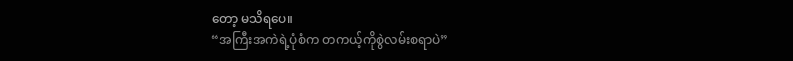တော့ မသိရပေ။
“အကြီးအကဲရဲ့ပုံစံက တကယ့်ကိုစွဲလမ်းစရာပဲ”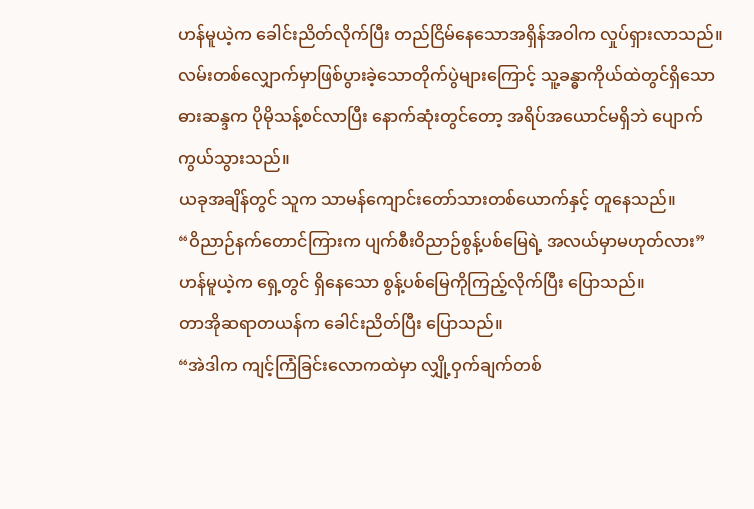ဟန်မူယဲ့က ခေါင်းညိတ်လိုက်ပြီး တည်ငြိမ်နေသောအရှိန်အဝါက လှုပ်ရှားလာသည်။
လမ်းတစ်လျှောက်မှာဖြစ်ပွားခဲ့သောတိုက်ပွဲများကြောင့် သူ့ခန္ဓာကိုယ်ထဲတွင်ရှိသောဓားဆန္ဒက ပိုမိုသန့်စင်လာပြီး နောက်ဆုံးတွင်တော့ အရိပ်အယောင်မရှိဘဲ ပျောက်ကွယ်သွားသည်။
ယခုအချိန်တွင် သူက သာမန်ကျောင်းတော်သားတစ်ယောက်နှင့် တူနေသည်။
“ဝိညာဉ်နက်တောင်ကြားက ပျက်စီးဝိညာဉ်စွန့်ပစ်မြေရဲ့ အလယ်မှာမဟုတ်လား”
ဟန်မူယဲ့က ရှေ့တွင် ရှိနေသော စွန့်ပစ်မြေကိုကြည့်လိုက်ပြီး ပြောသည်။
တာအိုဆရာတယန်က ခေါင်းညိတ်ပြီး ပြောသည်။
“အဲဒါက ကျင့်ကြံခြင်းလောကထဲမှာ လျှို့ဝှက်ချက်တစ်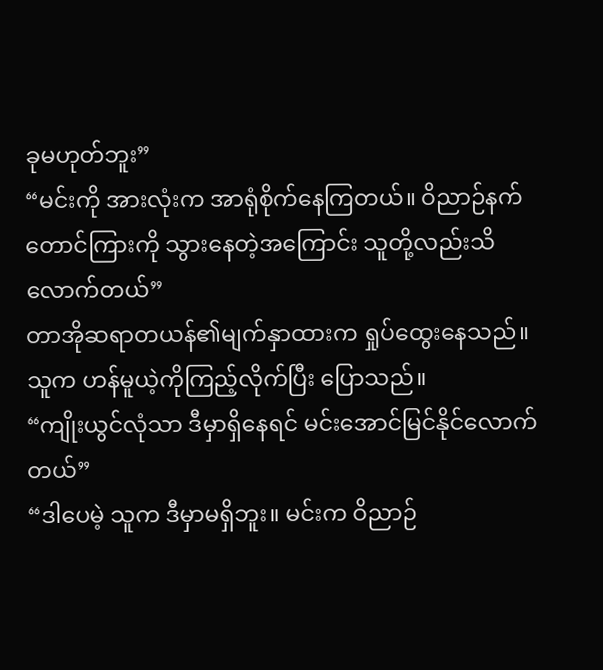ခုမဟုတ်ဘူး”
“မင်းကို အားလုံးက အာရုံစိုက်နေကြတယ်။ ဝိညာဉ်နက်တောင်ကြားကို သွားနေတဲ့အကြောင်း သူတို့လည်းသိလောက်တယ်”
တာအိုဆရာတယန်၏မျက်နှာထားက ရှုပ်ထွေးနေသည်။ သူက ဟန်မူယဲ့ကိုကြည့်လိုက်ပြီး ပြောသည်။
“ကျိုးယွင်လုံသာ ဒီမှာရှိနေရင် မင်းအောင်မြင်နိုင်လောက်တယ်”
“ဒါပေမဲ့ သူက ဒီမှာမရှိဘူး။ မင်းက ဝိညာဉ်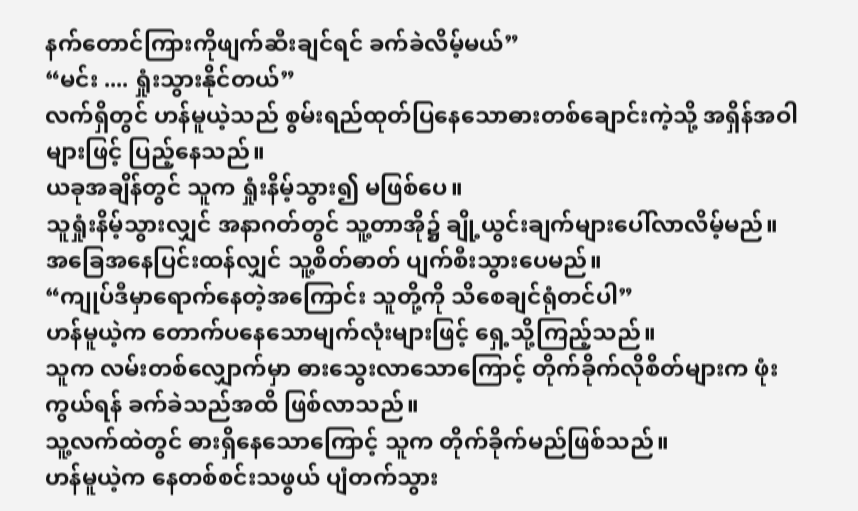နက်တောင်ကြားကိုဖျက်ဆီးချင်ရင် ခက်ခဲလိမ့်မယ်”
“မင်း .... ရှုံးသွားနိုင်တယ်”
လက်ရှိတွင် ဟန်မူယဲ့သည် စွမ်းရည်ထုတ်ပြနေသောဓားတစ်ချောင်းကဲ့သို့ အရှိန်အဝါများဖြင့် ပြည့်နေသည်။
ယခုအချိန်တွင် သူက ရှုံးနိမ့်သွား၍ မဖြစ်ပေ။
သူရှုံးနိမ့်သွားလျှင် အနာဂတ်တွင် သူ့တာအို၌ ချို့ယွင်းချက်များပေါ်လာလိမ့်မည်။
အခြေအနေပြင်းထန်လျှင် သူ့စိတ်ဓာတ် ပျက်စီးသွားပေမည်။
“ကျုပ်ဒီမှာရောက်နေတဲ့အကြောင်း သူတို့ကို သိစေချင်ရုံတင်ပါ”
ဟန်မူယဲ့က တောက်ပနေသောမျက်လုံးများဖြင့် ရှေ့သို့ကြည့်သည်။
သူက လမ်းတစ်လျှောက်မှာ ဓားသွေးလာသောကြောင့် တိုက်ခိုက်လိုစိတ်များက ဖုံးကွယ်ရန် ခက်ခဲသည်အထိ ဖြစ်လာသည်။
သူ့လက်ထဲတွင် ဓားရှိနေသောကြောင့် သူက တိုက်ခိုက်မည်ဖြစ်သည်။
ဟန်မူယဲ့က နေတစ်စင်းသဖွယ် ပျံတက်သွား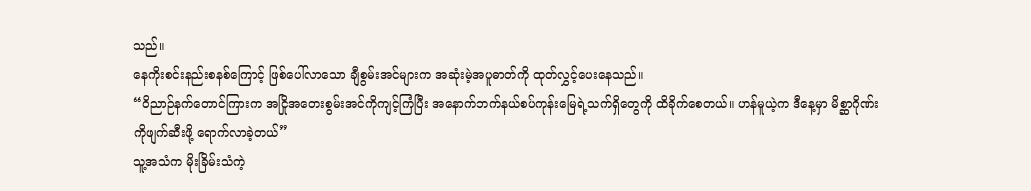သည်။
နေကိုးစင်းနည်းစနစ်ကြောင့် ဖြစ်ပေါ်လာသော ချီစွမ်းအင်များက အဆုံးမဲ့အပူဓာတ်ကို ထုတ်လွှင့်ပေးနေသည်။
“ဝိညာဉ်နက်တောင်ကြားက အငြိုအတေးစွမ်းအင်ကိုကျင့်ကြံပြီး အနောက်ဘက်နယ်စပ်ကုန်းမြေရဲ့သက်ရှိတွေကို ထိခိုက်စေတယ်။ ဟန်မူယဲ့က ဒီနေ့မှာ မိစ္ဆာဂိုဏ်းကိုဖျက်ဆီးဖို့ ရောက်လာခဲ့တယ်”
သူ့အသံက မိုးခြိမ်းသံကဲ့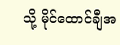သို့ မိုင်ထောင်ချီအ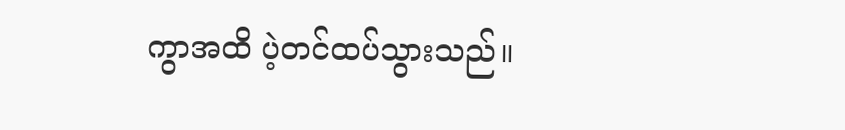ကွာအထိ ပဲ့တင်ထပ်သွားသည်။